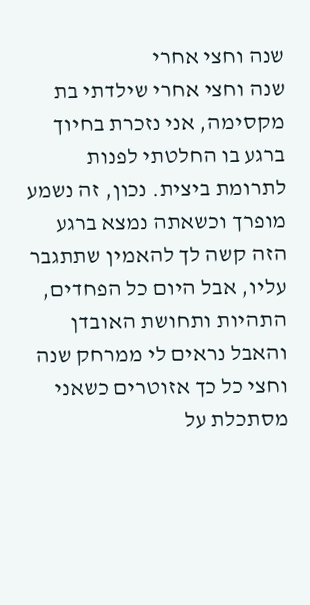שנה וחצי אחרי
שנה וחצי אחרי שילדתי בת מקסימה, אני נזכרת בחיוך ברגע בו החלטתי לפנות לתרומת ביצית. נכון, זה נשמע מופרך וכשאתה נמצא ברגע הזה קשה לך להאמין שתתגבר עליו, אבל היום כל הפחדים, התהיות ותחושת האובדן והאבל נראים לי ממרחק שנה וחצי כל כך אזוטרים כשאני מסתכלת על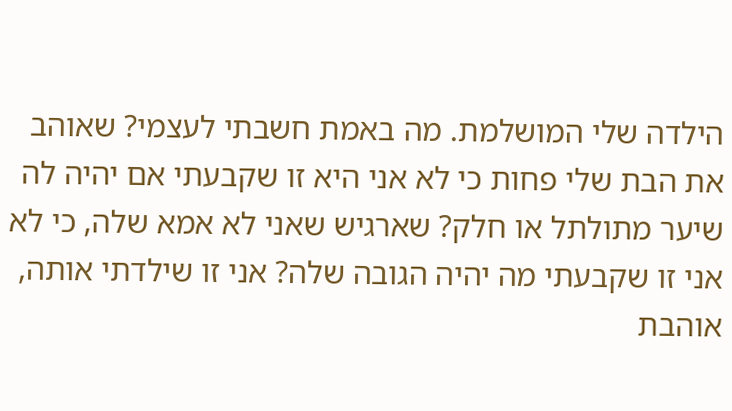הילדה שלי המושלמת. מה באמת חשבתי לעצמי? שאוהב את הבת שלי פחות כי לא אני היא זו שקבעתי אם יהיה לה שיער מתולתל או חלק? שארגיש שאני לא אמא שלה, כי לא אני זו שקבעתי מה יהיה הגובה שלה? אני זו שילדתי אותה, אוהבת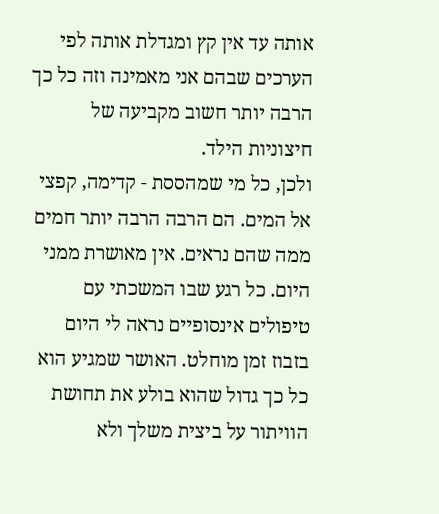אותה עד אין קץ ומגדלת אותה לפי הערכים שבהם אני מאמינה וזה כל כך הרבה יותר חשוב מקביעה של חיצוניות הילד.
ולכן, כל מי שמהססת - קדימה, קפצי אל המים. הם הרבה הרבה יותר חמים ממה שהם נראים. אין מאושרת ממני היום. כל רגע שבו המשכתי עם טיפולים אינסופיים נראה לי היום בזבוז זמן מוחלט. האושר שמגיע הוא כל כך גדול שהוא בולע את תחושת הוויתור על ביצית משלך ולא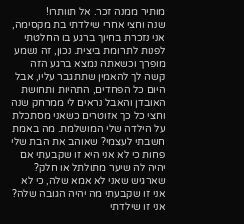מותיר ממנה זכר. אל תוותרו!
שנה וחצי אחרי שילדתי בת מקסימה, אני נזכרת בחיוך ברגע בו החלטתי לפנות לתרומת ביצית. נכון, זה נשמע מופרך וכשאתה נמצא ברגע הזה קשה לך להאמין שתתגבר עליו, אבל היום כל הפחדים, התהיות ותחושת האובדן והאבל נראים לי ממרחק שנה וחצי כל כך אזוטרים כשאני מסתכלת על הילדה שלי המושלמת. מה באמת חשבתי לעצמי? שאוהב את הבת שלי פחות כי לא אני היא זו שקבעתי אם יהיה לה שיער מתולתל או חלק? שארגיש שאני לא אמא שלה, כי לא אני זו שקבעתי מה יהיה הגובה שלה? אני זו שילדתי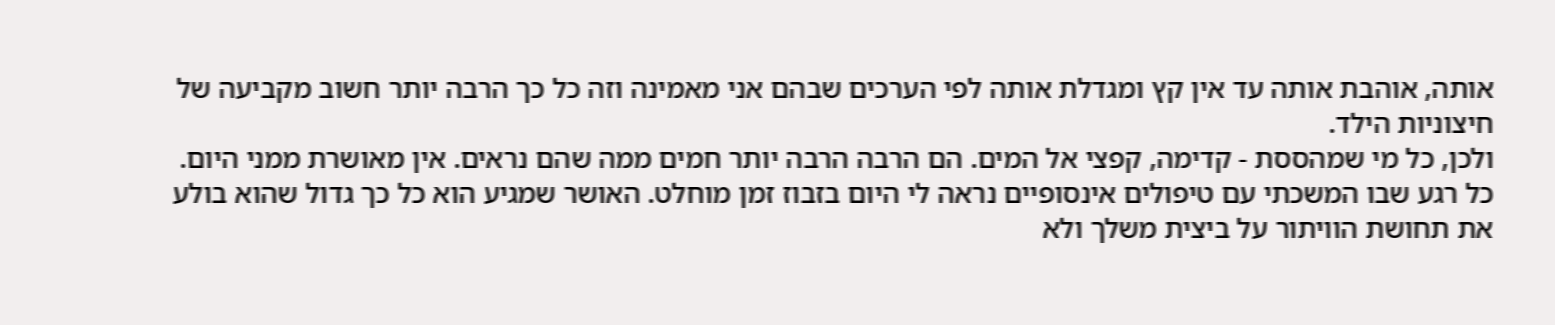אותה, אוהבת אותה עד אין קץ ומגדלת אותה לפי הערכים שבהם אני מאמינה וזה כל כך הרבה יותר חשוב מקביעה של חיצוניות הילד.
ולכן, כל מי שמהססת - קדימה, קפצי אל המים. הם הרבה הרבה יותר חמים ממה שהם נראים. אין מאושרת ממני היום. כל רגע שבו המשכתי עם טיפולים אינסופיים נראה לי היום בזבוז זמן מוחלט. האושר שמגיע הוא כל כך גדול שהוא בולע את תחושת הוויתור על ביצית משלך ולא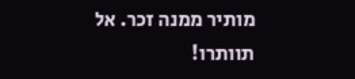מותיר ממנה זכר. אל תוותרו!